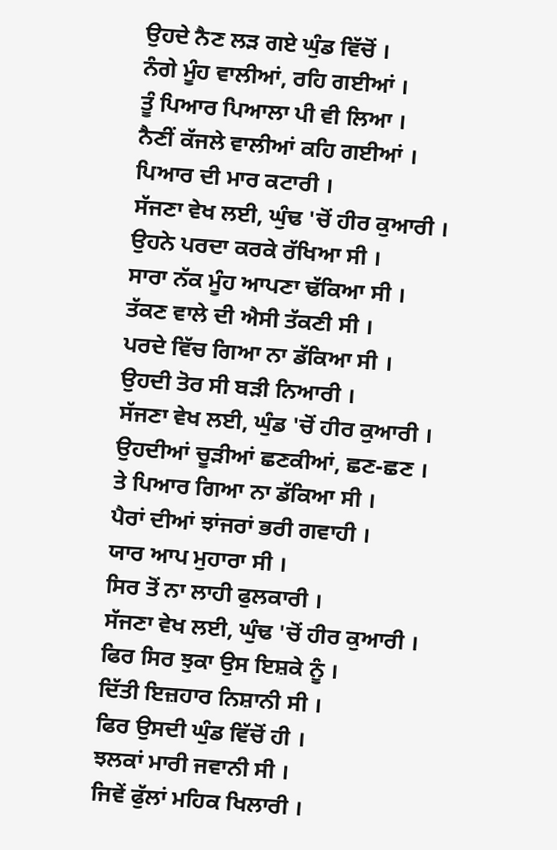ਉਹਦੇ ਨੈਣ ਲੜ ਗਏ ਘੁੰਡ ਵਿੱਚੋਂ ।
ਨੰਗੇ ਮੂੰਹ ਵਾਲੀਆਂ, ਰਹਿ ਗਈਆਂ ।
ਤੂੰ ਪਿਆਰ ਪਿਆਲਾ ਪੀ ਵੀ ਲਿਆ ।
ਨੈਣੀਂ ਕੱਜਲੇ ਵਾਲੀਆਂ ਕਹਿ ਗਈਆਂ ।
ਪਿਆਰ ਦੀ ਮਾਰ ਕਟਾਰੀ ।
ਸੱਜਣਾ ਵੇਖ ਲਈ, ਘੁੰਢ 'ਚੋਂ ਹੀਰ ਕੁਆਰੀ ।
ਉਹਨੇ ਪਰਦਾ ਕਰਕੇ ਰੱਖਿਆ ਸੀ ।
ਸਾਰਾ ਨੱਕ ਮੂੰਹ ਆਪਣਾ ਢੱਕਿਆ ਸੀ ।
ਤੱਕਣ ਵਾਲੇ ਦੀ ਐਸੀ ਤੱਕਣੀ ਸੀ ।
ਪਰਦੇ ਵਿੱਚ ਗਿਆ ਨਾ ਡੱਕਿਆ ਸੀ ।
ਉਹਦੀ ਤੋਰ ਸੀ ਬੜੀ ਨਿਆਰੀ ।
ਸੱਜਣਾ ਵੇਖ ਲਈ, ਘੁੰਡ 'ਚੋਂ ਹੀਰ ਕੁਆਰੀ ।
ਉਹਦੀਆਂ ਚੂੜੀਆਂ ਛਣਕੀਆਂ, ਛਣ-ਛਣ ।
ਤੇ ਪਿਆਰ ਗਿਆ ਨਾ ਡੱਕਿਆ ਸੀ ।
ਪੈਰਾਂ ਦੀਆਂ ਝਾਂਜਰਾਂ ਭਰੀ ਗਵਾਹੀ ।
ਯਾਰ ਆਪ ਮੁਹਾਰਾ ਸੀ ।
ਸਿਰ ਤੋਂ ਨਾ ਲਾਹੀ ਫੁਲਕਾਰੀ ।
ਸੱਜਣਾ ਵੇਖ ਲਈ, ਘੁੰਢ 'ਚੋਂ ਹੀਰ ਕੁਆਰੀ ।
ਫਿਰ ਸਿਰ ਝੁਕਾ ਉਸ ਇਸ਼ਕੇ ਨੂੰ ।
ਦਿੱਤੀ ਇਜ਼ਹਾਰ ਨਿਸ਼ਾਨੀ ਸੀ ।
ਫਿਰ ਉਸਦੀ ਘੁੰਡ ਵਿੱਚੋਂ ਹੀ ।
ਝਲਕਾਂ ਮਾਰੀ ਜਵਾਨੀ ਸੀ ।
ਜਿਵੇਂ ਫੁੱਲਾਂ ਮਹਿਕ ਖਿਲਾਰੀ ।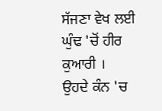ਸੱਜਣਾ ਵੇਖ ਲਈ ਘੁੰਢ 'ਚੋਂ ਹੀਰ ਕੁਆਰੀ ।
ਉਹਦੇ ਕੰਨ 'ਚ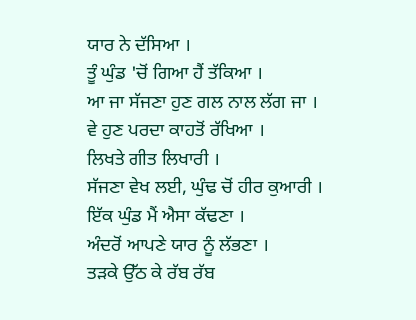ਯਾਰ ਨੇ ਦੱਸਿਆ ।
ਤੂੰ ਘੁੰਡ 'ਚੋਂ ਗਿਆ ਹੈਂ ਤੱਕਿਆ ।
ਆ ਜਾ ਸੱਜਣਾ ਹੁਣ ਗਲ ਨਾਲ ਲੱਗ ਜਾ ।
ਵੇ ਹੁਣ ਪਰਦਾ ਕਾਹਤੋਂ ਰੱਖਿਆ ।
ਲਿਖਤੇ ਗੀਤ ਲਿਖਾਰੀ ।
ਸੱਜਣਾ ਵੇਖ ਲਈ, ਘੁੰਢ ਚੋਂ ਹੀਰ ਕੁਆਰੀ ।
ਇੱਕ ਘੁੰਡ ਮੈਂ ਐਸਾ ਕੱਢਣਾ ।
ਅੰਦਰੋਂ ਆਪਣੇ ਯਾਰ ਨੂੰ ਲੱਭਣਾ ।
ਤੜਕੇ ਉੱਠ ਕੇ ਰੱਬ ਰੱਬ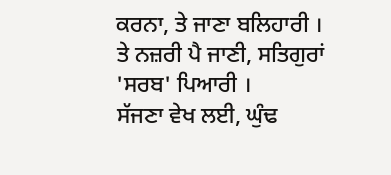ਕਰਨਾ, ਤੇ ਜਾਣਾ ਬਲਿਹਾਰੀ ।
ਤੇ ਨਜ਼ਰੀ ਪੈ ਜਾਣੀ, ਸਤਿਗੁਰਾਂ 'ਸਰਬ' ਪਿਆਰੀ ।
ਸੱਜਣਾ ਵੇਖ ਲਈ, ਘੁੰਢ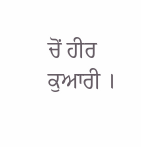ਚੋਂ ਹੀਰ ਕੁਆਰੀ ।